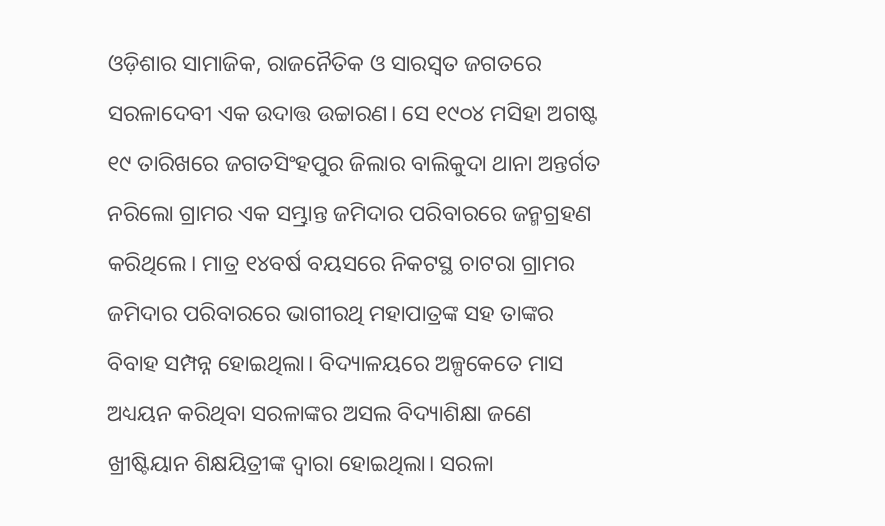ଓଡ଼ିଶାର ସାମାଜିକ, ରାଜନୈତିକ ଓ ସାରସ୍ବତ ଜଗତରେ ସରଳାଦେବୀ ଏକ ଉଦାତ୍ତ ଉଚ୍ଚାରଣ। ସେ ୧୯୦୪ ମସିହା ଅଗଷ୍ଟ ୧୯ ତାରିଖରେ ଜଗତସିଂହପୁର ଜିଲାର ବାଲିକୁଦା ଥାନା ଅନ୍ତର୍ଗତ ନରିଲୋ ଗ୍ରାମର ଏକ ସମ୍ଭ୍ରାନ୍ତ ଜମିଦାର ପରିବାରରେ ଜନ୍ମଗ୍ରହଣ କରିଥିଲେ। ମାତ୍ର ୧୪ବର୍ଷ ବୟସରେ ନିକଟସ୍ଥ ଚାଟରା ଗ୍ରାମର ଜମିଦାର ପରିବାରରେ ଭାଗୀରଥି ମହାପାତ୍ରଙ୍କ ସହ ତାଙ୍କର ବିବାହ ସମ୍ପନ୍ନ ହୋଇଥିଲା। ବିଦ୍ୟାଳୟରେ ଅଳ୍ପକେତେ ମାସ ଅଧ୍ୟୟନ କରିଥିବା ସରଳାଙ୍କର ଅସଲ ବିଦ୍ୟାଶିକ୍ଷା ଜଣେ ଖ୍ରୀଷ୍ଟିୟାନ ଶିକ୍ଷୟିତ୍ରୀଙ୍କ ଦ୍ବାରା ହୋଇଥିଲା। ସରଳା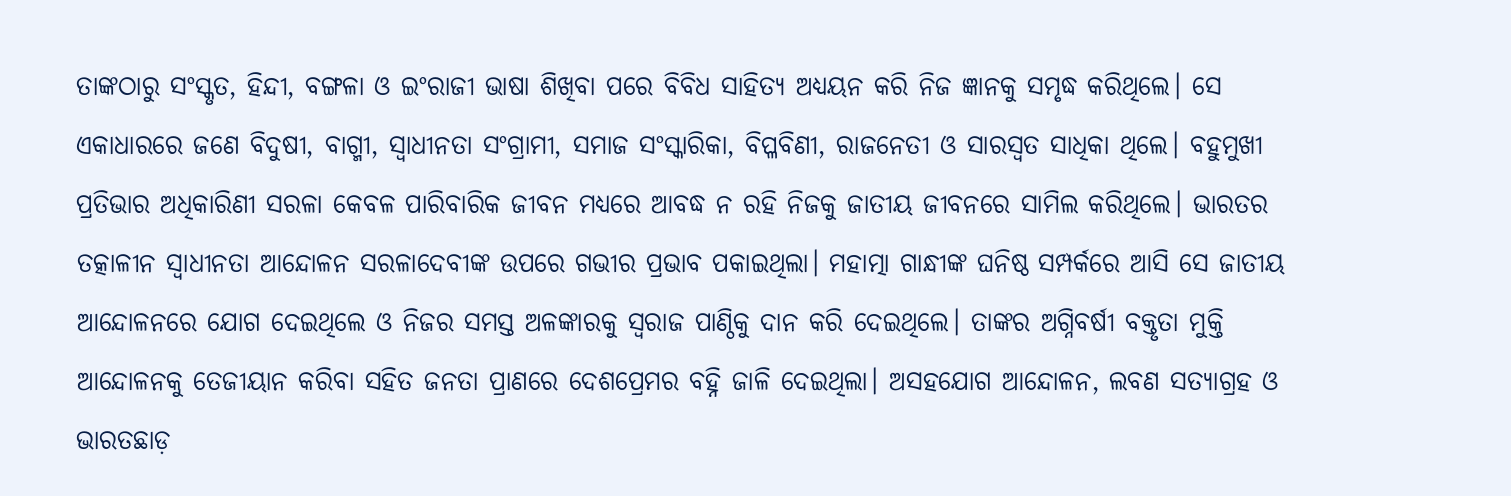ତାଙ୍କଠାରୁ ସଂସ୍କୃତ, ହିନ୍ଦୀ, ବଙ୍ଗଳା ଓ ଇଂରାଜୀ ଭାଷା ଶିଖିବା ପରେ ବିବିଧ ସାହିତ୍ୟ ଅଧ୍ୟୟନ କରି ନିଜ ଜ୍ଞାନକୁ ସମୃଦ୍ଧ କରିଥିଲେ। ସେ ଏକାଧାରରେ ଜଣେ ବିଦୁଷୀ, ବାଗ୍ମୀ, ସ୍ବାଧୀନତା ସଂଗ୍ରାମୀ, ସମାଜ ସଂସ୍କାରିକା, ବିପ୍ଳବିଣୀ, ରାଜନେତୀ ଓ ସାରସ୍ବତ ସାଧିକା ଥିଲେ। ବହୁମୁଖୀ ପ୍ରତିଭାର ଅଧିକାରିଣୀ ସରଳା କେବଳ ପାରିବାରିକ ଜୀବନ ମଧ୍ୟରେ ଆବଦ୍ଧ ନ ରହି ନିଜକୁ ଜାତୀୟ ଜୀବନରେ ସାମିଲ କରିଥିଲେ। ଭାରତର ତତ୍କାଳୀନ ସ୍ବାଧୀନତା ଆନ୍ଦୋଳନ ସରଳାଦେବୀଙ୍କ ଉପରେ ଗଭୀର ପ୍ରଭାବ ପକାଇଥିଲା। ମହାତ୍ମା ଗାନ୍ଧୀଙ୍କ ଘନିଷ୍ଠ ସମ୍ପର୍କରେ ଆସି ସେ ଜାତୀୟ ଆନ୍ଦୋଳନରେ ଯୋଗ ଦେଇଥିଲେ ଓ ନିଜର ସମସ୍ତ ଅଳଙ୍କାରକୁ ସ୍ଵରାଜ ପାଣ୍ଠିକୁ ଦାନ କରି ଦେଇଥିଲେ। ତାଙ୍କର ଅଗ୍ନିବର୍ଷୀ ବକ୍ତୃତା ମୁକ୍ତି ଆନ୍ଦୋଳନକୁ ତେଜୀୟାନ କରିବା ସହିତ ଜନତା ପ୍ରାଣରେ ଦେଶପ୍ରେମର ବହ୍ନି ଜାଳି ଦେଇଥିଲା। ଅସହଯୋଗ ଆନ୍ଦୋଳନ, ଲବଣ ସତ୍ୟାଗ୍ରହ ଓ ଭାରତଛାଡ଼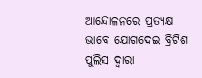ଆନ୍ଦୋଳନରେ ପ୍ରତ୍ୟକ୍ଷ ଭାବେ ଯୋଗଦେଇ ବ୍ରିଟିଶ ପୁଲିସ ଦ୍ବାରା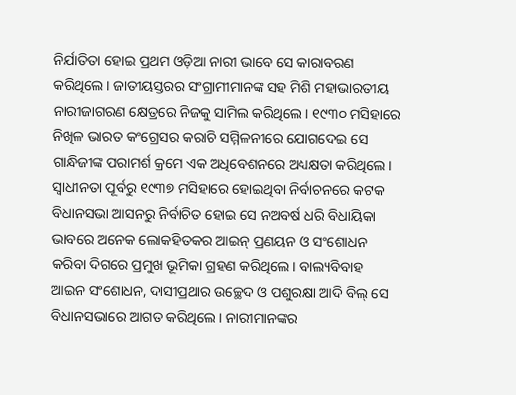ନିର୍ଯାତିତା ହୋଇ ପ୍ରଥମ ଓଡ଼ିଆ ନାରୀ ଭାବେ ସେ କାରାବରଣ କରିଥିଲେ। ଜାତୀୟସ୍ତରର ସଂଗ୍ରାମୀମାନଙ୍କ ସହ ମିଶି ମହାଭାରତୀୟ ନାରୀଜାଗରଣ କ୍ଷେତ୍ରରେ ନିଜକୁ ସାମିଲ କରିଥିଲେ। ୧୯୩୦ ମସିହାରେ ନିଖିଳ ଭାରତ କଂଗ୍ରେସର କରାଚି ସମ୍ମିଳନୀରେ ଯୋଗଦେଇ ସେ ଗାନ୍ଧିଜୀଙ୍କ ପରାମର୍ଶ କ୍ରମେ ଏକ ଅଧିବେଶନରେ ଅଧ୍ୟକ୍ଷତା କରିଥିଲେ।
ସ୍ୱାଧୀନତା ପୂର୍ବରୁ ୧୯୩୭ ମସିହାରେ ହୋଇଥିବା ନିର୍ବାଚନରେ କଟକ ବିଧାନସଭା ଆସନରୁ ନିର୍ବାଚିତ ହୋଇ ସେ ନଅବର୍ଷ ଧରି ବିଧାୟିକା ଭାବରେ ଅନେକ ଲୋକହିତକର ଆଇନ୍ ପ୍ରଣୟନ ଓ ସଂଶୋଧନ କରିବା ଦିଗରେ ପ୍ରମୁଖ ଭୂମିକା ଗ୍ରହଣ କରିଥିଲେ। ବାଲ୍ୟବିବାହ ଆଇନ ସଂଶୋଧନ, ଦାସୀପ୍ରଥାର ଉଚ୍ଛେଦ ଓ ପଶୁରକ୍ଷା ଆଦି ବିଲ୍ ସେ ବିଧାନସଭାରେ ଆଗତ କରିଥିଲେ। ନାରୀମାନଙ୍କର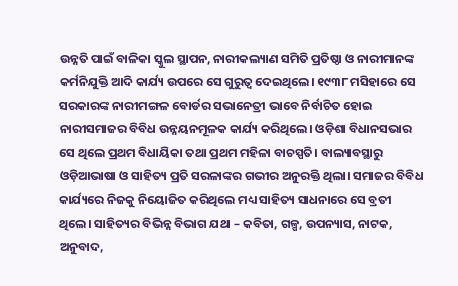ଉନ୍ନତି ପାଇଁ ବାଳିକା ସ୍କୁଲ ସ୍ଥାପନ, ନାରୀକଲ୍ୟାଣ ସମିତି ପ୍ରତିଷ୍ଠା ଓ ନାରୀମାନଙ୍କ କର୍ମନିଯୁକ୍ତି ଆଦି କାର୍ଯ୍ୟ ଉପରେ ସେ ଗୁରୁତ୍ବ ଦେଇଥିଲେ। ୧୯୩୮ ମସିହାରେ ସେ ସରକାରଙ୍କ ନାରୀମଙ୍ଗଳ ବୋର୍ଡର ସଭାନେତ୍ରୀ ଭାବେ ନିର୍ବାଚିତ ହୋଇ ନାରୀସମାଜର ବିବିଧ ଉନ୍ନୟନମୂଳକ କାର୍ଯ୍ୟ କରିଥିଲେ। ଓଡ଼ିଶା ବିଧାନସଭାର ସେ ଥିଲେ ପ୍ରଥମ ବିଧାୟିକା ତଥା ପ୍ରଥମ ମହିଳା ବାଚସ୍ପତି। ବାଲ୍ୟାବସ୍ଥାରୁ ଓଡ଼ିଆଭାଷା ଓ ସାହିତ୍ୟ ପ୍ରତି ସରଳାଙ୍କର ଗଭୀର ଅନୁରକ୍ତି ଥିଲା। ସମାଜର ବିବିଧ କାର୍ଯ୍ୟରେ ନିଜକୁ ନିୟୋଜିତ କରିଥିଲେ ମଧ୍ୟ ସାହିତ୍ୟ ସାଧନାରେ ସେ ବ୍ରତୀ ଥିଲେ। ସାହିତ୍ୟର ବିଭିନ୍ନ ବିଭାଗ ଯଥା – କବିତା, ଗଳ୍ପ, ଉପନ୍ୟାସ, ନାଟକ, ଅନୁବାଦ,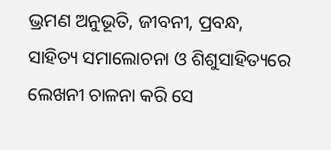ଭ୍ରମଣ ଅନୁଭୂତି, ଜୀବନୀ, ପ୍ରବନ୍ଧ, ସାହିତ୍ୟ ସମାଲୋଚନା ଓ ଶିଶୁସାହିତ୍ୟରେ ଲେଖନୀ ଚାଳନା କରି ସେ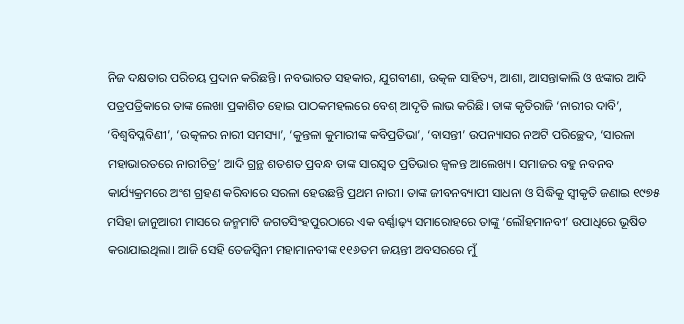ନିଜ ଦକ୍ଷତାର ପରିଚୟ ପ୍ରଦାନ କରିଛନ୍ତି। ନବଭାରତ ସହକାର, ଯୁଗବୀଣା, ଉତ୍କଳ ସାହିତ୍ୟ, ଆଶା, ଆସନ୍ତାକାଲି ଓ ଝଙ୍କାର ଆଦି ପତ୍ରପତ୍ରିକାରେ ତାଙ୍କ ଲେଖା ପ୍ରକାଶିତ ହୋଇ ପାଠକମହଲରେ ବେଶ୍ ଆଦୃତି ଲାଭ କରିଛି। ତାଙ୍କ କୃତିରାଜି ‘ନାରୀର ଦାବି’, ‘ବିଶ୍ବବିପ୍ଳବିଣୀ’, ‘ଉତ୍କଳର ନାରୀ ସମସ୍ୟା’, ‘କୁନ୍ତଳା କୁମାରୀଙ୍କ କବିପ୍ରତିଭା’, ‘ବାସନ୍ତୀ’ ଉପନ୍ୟାସର ନଅଟି ପରିଚ୍ଛେଦ, ‘ସାରଳା ମହାଭାରତରେ ନାରୀଚିତ୍ର’ ଆଦି ଗ୍ରନ୍ଥ ଶତଶତ ପ୍ରବନ୍ଧ ତାଙ୍କ ସାରସ୍ବତ ପ୍ରତିଭାର ଜ୍ବଳନ୍ତ ଆଲେଖ୍ୟ। ସମାଜର ବହୁ ନବନବ କାର୍ଯ୍ୟକ୍ରମରେ ଅଂଶ ଗ୍ରହଣ କରିବାରେ ସରଳା ହେଉଛନ୍ତି ପ୍ରଥମ ନାରୀ। ତାଙ୍କ ଜୀବନବ୍ୟାପୀ ସାଧନା ଓ ସିଦ୍ଧିକୁ ସ୍ବୀକୃତି ଜଣାଇ ୧୯୭୫ ମସିହା ଜାନୁଆରୀ ମାସରେ ଜନ୍ମମାଟି ଜଗତସିଂହପୁରଠାରେ ଏକ ବର୍ଣ୍ଣାଢ଼୍ୟ ସମାରୋହରେ ତାଙ୍କୁ ‘ଲୌହମାନବୀ’ ଉପାଧିରେ ଭୂଷିତ କରାଯାଇଥିଲା। ଆଜି ସେହି ତେଜସ୍ବିନୀ ମହାମାନବୀଙ୍କ ୧୧୬ତମ ଜୟନ୍ତୀ ଅବସରରେ ମୁଁ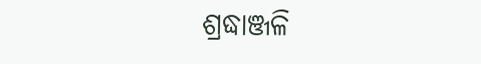ଶ୍ରଦ୍ଧାଞ୍ଜଳି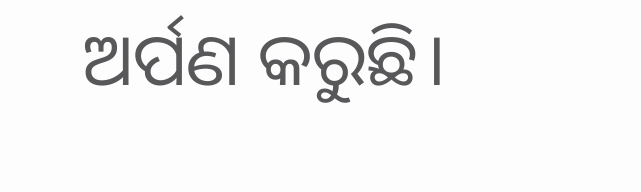ଅର୍ପଣ କରୁଛି।